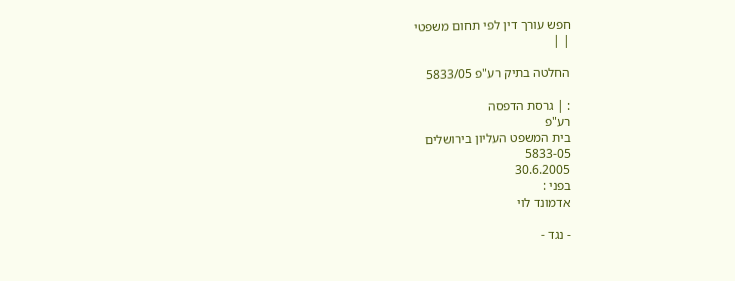חפש עורך דין לפי תחום משפטי
| |

החלטה בתיק רע"פ 5833/05

: | גרסת הדפסה
רע"פ
בית המשפט העליון בירושלים
5833-05
30.6.2005
בפני :
אדמונד לוי

- נגד -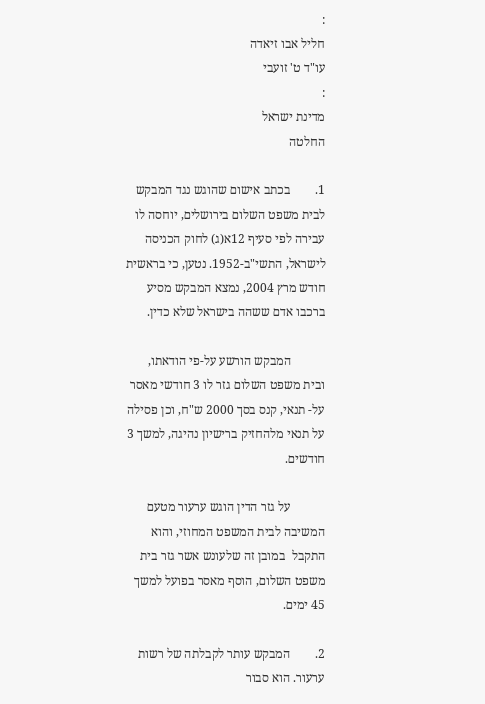:
חליל אבו זיאדה
עו"ד ט' זועבי
:
מדינת ישראל
החלטה

1.        בכתב אישום שהוגש נגד המבקש לבית משפט השלום בירושלים, יוחסה לו עבירה לפי סעיף 12א(ג) לחוק הכניסה לישראל, התשי"ב-1952. נטען, כי בראשית חודש מרץ 2004, נמצא המבקש מסיע ברכבו אדם ששהה בישראל שלא כדין.

           המבקש הורשע על-פי הודאתו, ובית משפט השלום גזר לו 3 חודשי מאסר על- תנאי, קנס בסך 2000 ש"ח, וכן פסילה על תנאי מלהחזיק ברישיון נהיגה, למשך 3 חודשים.

           על גזר הדין הוגש ערעור מטעם המשיבה לבית המשפט המחוזי, והוא התקבל  במובן זה שלעונש אשר גזר בית משפט השלום, הוסף מאסר בפועל למשך 45 ימים.

2.        המבקש עותר לקבלתה של רשות ערעור. הוא סבור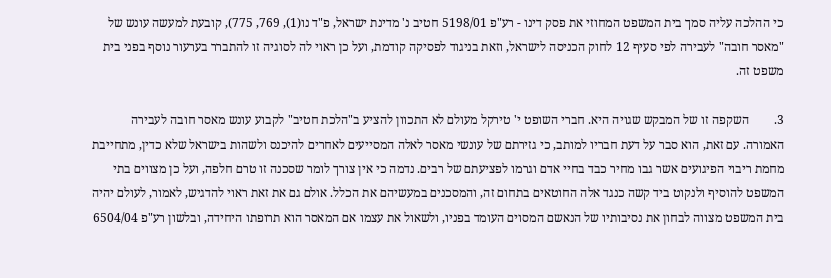כי ההלכה עליה סמך בית המשפט המחוזי את פסק דינו - רע"פ 5198/01 חטיב נ' מדינת ישראל, פ"ד נו(1), 769, 775), קובעת למעשה עונש של "מאסר חובה" לעבירה לפי סעיף 12 לחוק הכניסה לישראל, וזאת בניגוד לפסיקה קודמת, ועל כן ראוי לה לסוגיה זו להתברר בערעור נוסף בפני בית משפט זה.

3.        השקפה זו של המבקש שגויה היא. חברי השופט י' טירקל מעולם לא התכוון להציע ב"הלכת חטיב" לקבוע עונש מאסר חובה לעבירה האמורה. עם זאת, הוא סבר על דעת חבריו למותב, כי גזירתם של עונשי מאסר לאלה המסייעים לאחרים להיכנס ולשהות בישראל שלא כדין, מתחייבת מחמת ריבוי הפיגועים אשר גבו מחיר כבד בחיי אדם וגרמו לפציעתם של רבים. נדמה כי אין צורך לומר שסכנה זו טרם חלפה, ועל כן מצווים בתי המשפט להוסיף ולנקוט ביד קשה כנגד אלה החוטאים בתחום זה, והמסכנים במעשיהם את הכלל. אולם גם את זאת ראוי להדגיש, לאמור, לעולם יהיה בית המשפט מצווה לבחון את נסיבותיו של הנאשם המסוים העומד בפניו, ולשאול את עצמו אם המאסר הוא תרופתו היחידה, ובלשון רע"פ 6504/04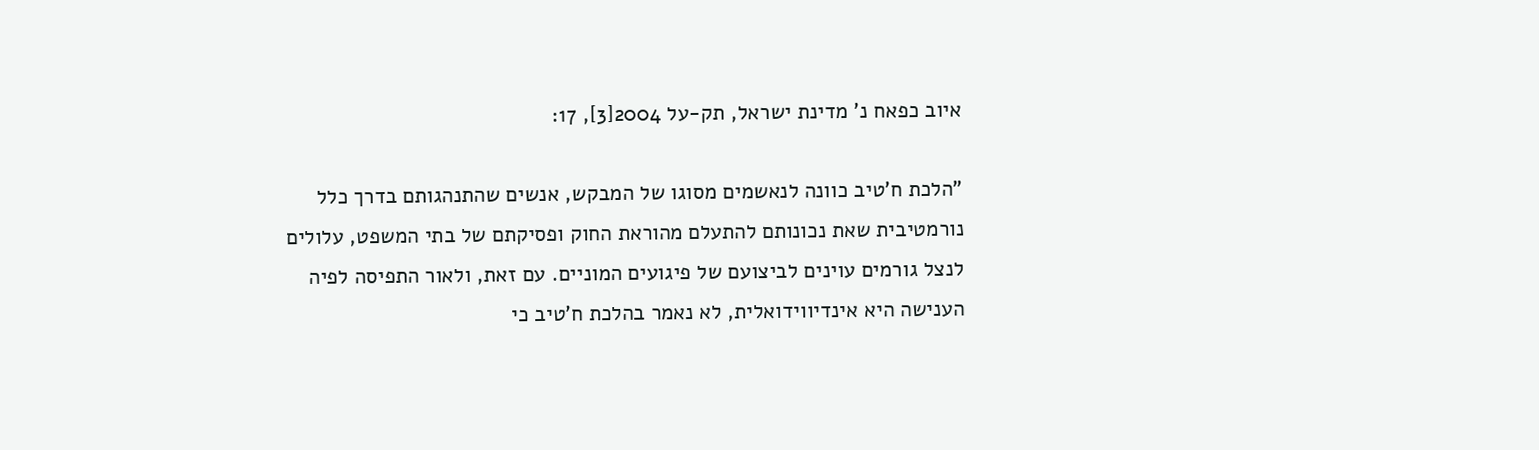איוב כפאח נ' מדינת ישראל, תק-על 2004[3], 17:

"הלכת ח'טיב כוונה לנאשמים מסוגו של המבקש, אנשים שהתנהגותם בדרך כלל נורמטיבית שאת נכונותם להתעלם מהוראת החוק ופסיקתם של בתי המשפט, עלולים לנצל גורמים עוינים לביצועם של פיגועים המוניים. עם זאת, ולאור התפיסה לפיה הענישה היא אינדיווידואלית, לא נאמר בהלכת ח'טיב כי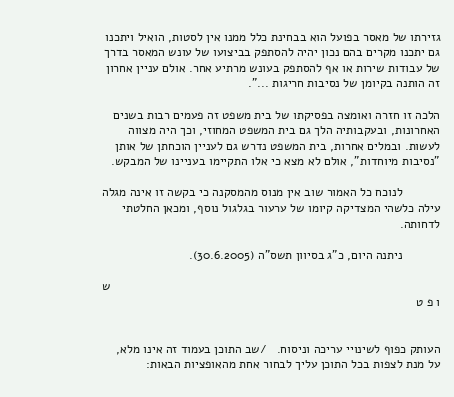גזירתו של מאסר בפועל הוא בבחינת כלל ממנו אין לסטות, הואיל ויתכנו גם יתכנו מקרים בהם נכון יהיה להסתפק בביצועו של עונש המאסר בדרך של עבודות שירות או אף להסתפק בעונש מרתיע אחר. אולם עניין אחרון זה הותנה בקיומן של נסיבות חריגות ...".

הלכה זו חזרה ואומצה בפסיקתו של בית משפט זה פעמים רבות בשנים האחרונות, ובעקבותיה הלך גם בית המשפט המחוזי, וכך היה מצווה לעשות. ובמלים אחרות, בית המשפט נדרש גם לעניין הוכחתן של אותן "נסיבות מיוחדות", אולם לא מצא כי אלו התקיימו בעניינו של המבקש.

           לנוכח כל האמור שוב אין מנוס מהמסקנה כי בקשה זו אינה מגלה עילה כלשהי המצדיקה קיומו של ערעור בגלגול נוסף, ומכאן החלטתי לדחותה.

           ניתנה היום, כ"ג בסיוון תשס"ה (30.6.2005).

                                                                                                 ש ו פ ט


העותק כפוף לשינויי עריכה וניסוח.   /שב התוכן בעמוד זה אינו מלא, על מנת לצפות בכל התוכן עליך לבחור אחת מהאופציות הבאות: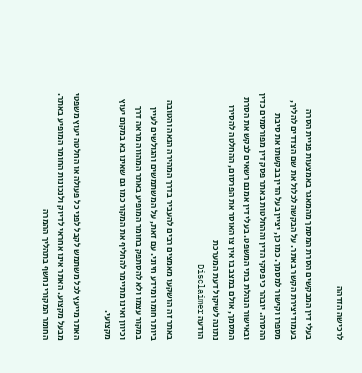לרכישה הזדהה

בעלי דין המבקשים הסרת המסמך מהמאגר באמצעות פניית הסרה בעמוד יצירת הקשר באתר. על הבקשה לכלול את שם הצדדים להליך, מספרו וקישור למסמך. כמו כן, יציין בעל הדין בבקשתו את סיבת ההסרה. יובהר כי פסקי הדין וההחלטות באתר פסק דין מפורסמים כדין ובאישור הנהלת בתי המשפט. בעלי דין אמנם רשאים לבקש את הסרת המסמך, אולם במצב בו אין צו האוסר את הפרסום, ההחלטה להסירו נתונה לשיקול דעת המערכת
הודעה Disclaimer

באתר זה הושקעו מאמצים רבים להעביר בדרך המהירה הנאה והטובה ביותר חומר ומידע חיוני. עם זאת, על המשתמשים והגולשים לעיין במקור עצמו ולא להסתפק בחומר המופיע באתר המהווה מראה דרך וכיוון ואינו מתיימר להחליף את המקור כמו גם שאינו בא במקום יעוץ מקצועי.

האתר מייעץ לכל משתמש לקבל לפני כל פעולה או החלטה יעוץ משפטי מבעל מקצוע. האתר אינו אחראי לדיוק ולנכונות החומר המופיע באתר. החומר המקורי נחשף בתהליך ההמרה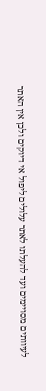לעיוותים מסויימים ועד להעלתו לאתר עלולים ליפול אי דיוקים ולכן אין האתר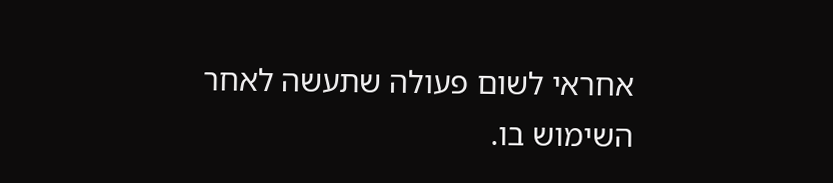אחראי לשום פעולה שתעשה לאחר השימוש בו.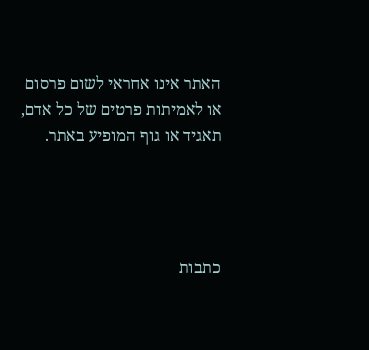האתר אינו אחראי לשום פרסום או לאמיתות פרטים של כל אדם, תאגיד או גוף המופיע באתר.




כתבות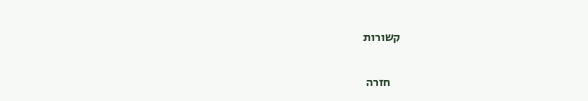קשורות

    חזרה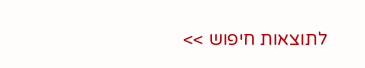לתוצאות חיפוש >>